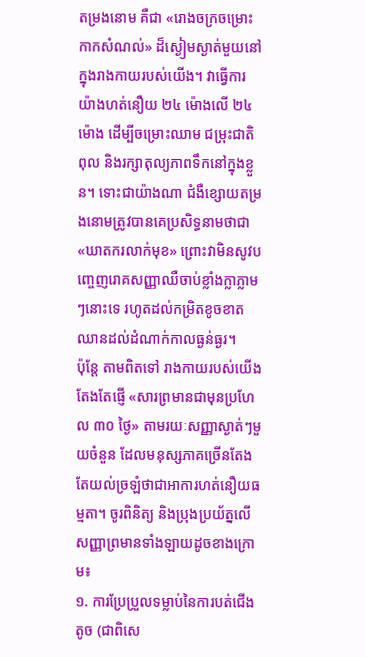តម្រងនោម គឺជា «រោងចក្រចម្រោះកាកសំណល់» ដ៏ស្ងៀមស្ងាត់មួយនៅក្នុងរាងកាយរបស់យើង។ វាធ្វើការយ៉ាងហត់នឿយ ២៤ ម៉ោងលើ ២៤ ម៉ោង ដើម្បីចម្រោះឈាម ជម្រុះជាតិពុល និងរក្សាតុល្យភាពទឹកនៅក្នុងខ្លួន។ ទោះជាយ៉ាងណា ជំងឺខ្សោយតម្រងនោមត្រូវបានគេប្រសិទ្ធនាមថាជា «ឃាតករលាក់មុខ» ព្រោះវាមិនសូវបញ្ចេញរោគសញ្ញាឈឺចាប់ខ្លាំងក្លាភ្លាមៗនោះទេ រហូតដល់កម្រិតខូចខាតឈានដល់ដំណាក់កាលធ្ងន់ធ្ងរ។
ប៉ុន្តែ តាមពិតទៅ រាងកាយរបស់យើងតែងតែផ្ញើ «សារព្រមានជាមុនប្រហែល ៣០ ថ្ងៃ» តាមរយៈសញ្ញាស្ងាត់ៗមួយចំនួន ដែលមនុស្សភាគច្រើនតែងតែយល់ច្រឡំថាជាអាការហត់នឿយធម្មតា។ ចូរពិនិត្យ និងប្រុងប្រយ័ត្នលើសញ្ញាព្រមានទាំងឡាយដូចខាងក្រោម៖
១. ការប្រែប្រួលទម្លាប់នៃការបត់ជើងតូច (ជាពិសេ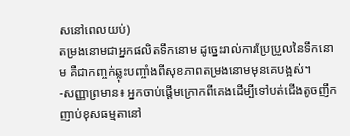សនៅពេលយប់)
តម្រងនោមជាអ្នកផលិតទឹកនោម ដូច្នេះរាល់ការប្រែប្រួលនៃទឹកនោម គឺជាកញ្ចក់ឆ្លុះបញ្ចាំងពីសុខភាពតម្រងនោមមុនគេបង្អស់។
-សញ្ញាព្រមាន៖ អ្នកចាប់ផ្តើមក្រោកពីគេងដើម្បីទៅបត់ជើងតូចញឹកញាប់ខុសធម្មតានៅ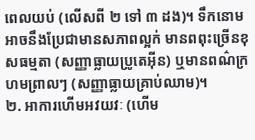ពេលយប់ (លើសពី ២ ទៅ ៣ ដង)។ ទឹកនោមអាចនឹងប្រែជាមានសភាពល្អក់ មានពពុះច្រើនខុសធម្មតា (សញ្ញាធ្លាយប្រូតេអ៊ីន) ឬមានពណ៌ក្រហមព្រាលៗ (សញ្ញាធ្លាយគ្រាប់ឈាម)។
២. អាការហើមអវយវៈ (ហើម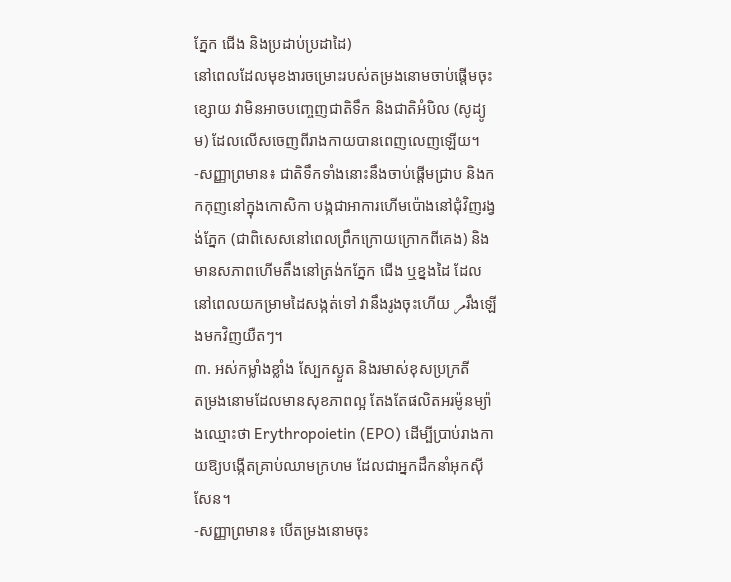ភ្នែក ជើង និងប្រដាប់ប្រដាដៃ)
នៅពេលដែលមុខងារចម្រោះរបស់តម្រងនោមចាប់ផ្តើមចុះខ្សោយ វាមិនអាចបញ្ចេញជាតិទឹក និងជាតិអំបិល (សូដ្យូម) ដែលលើសចេញពីរាងកាយបានពេញលេញឡើយ។
-សញ្ញាព្រមាន៖ ជាតិទឹកទាំងនោះនឹងចាប់ផ្តើមជ្រាប និងកកកុញនៅក្នុងកោសិកា បង្កជាអាការហើមប៉ោងនៅជុំវិញរង្វង់ភ្នែក (ជាពិសេសនៅពេលព្រឹកក្រោយក្រោកពីគេង) និងមានសភាពហើមតឹងនៅត្រង់កភ្នែក ជើង ឬខ្នងដៃ ដែលនៅពេលយកម្រាមដៃសង្កត់ទៅ វានឹងរូងចុះហើយ مرរឹងឡើងមកវិញយឺតៗ។
៣. អស់កម្លាំងខ្លាំង ស្បែកស្ងួត និងរមាស់ខុសប្រក្រតី
តម្រងនោមដែលមានសុខភាពល្អ តែងតែផលិតអរម៉ូនម្យ៉ាងឈ្មោះថា Erythropoietin (EPO) ដើម្បីប្រាប់រាងកាយឱ្យបង្កើតគ្រាប់ឈាមក្រហម ដែលជាអ្នកដឹកនាំអុកស៊ីសែន។
-សញ្ញាព្រមាន៖ បើតម្រងនោមចុះ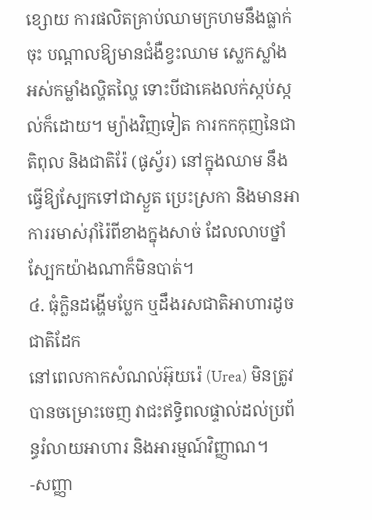ខ្សោយ ការផលិតគ្រាប់ឈាមក្រហមនឹងធ្លាក់ចុះ បណ្តាលឱ្យមានជំងឺខ្វះឈាម ស្លេកស្លាំង អស់កម្លាំងល្ហិតល្ហៃ ទោះបីជាគេងលក់ស្កប់ស្កល់ក៏ដោយ។ ម្យ៉ាងវិញទៀត ការកកកុញនៃជាតិពុល និងជាតិរ៉ែ (ផូស្វ័រ) នៅក្នុងឈាម នឹងធ្វើឱ្យស្បែកទៅជាស្ងួត ប្រេះស្រកា និងមានអាការរមាស់រ៉ាំរ៉ៃពីខាងក្នុងសាច់ ដែលលាបថ្នាំស្បែកយ៉ាងណាក៏មិនបាត់។
៤. ធុំក្លិនដង្ហើមប្លែក ឬដឹងរសជាតិអាហារដូចជាតិដែក
នៅពេលកាកសំណល់អ៊ុយរ៉េ (Urea) មិនត្រូវបានចម្រោះចេញ វាជះឥទ្ធិពលផ្ទាល់ដល់ប្រព័ន្ធរំលាយអាហារ និងអារម្មណ៍វិញ្ញាណ។
-សញ្ញា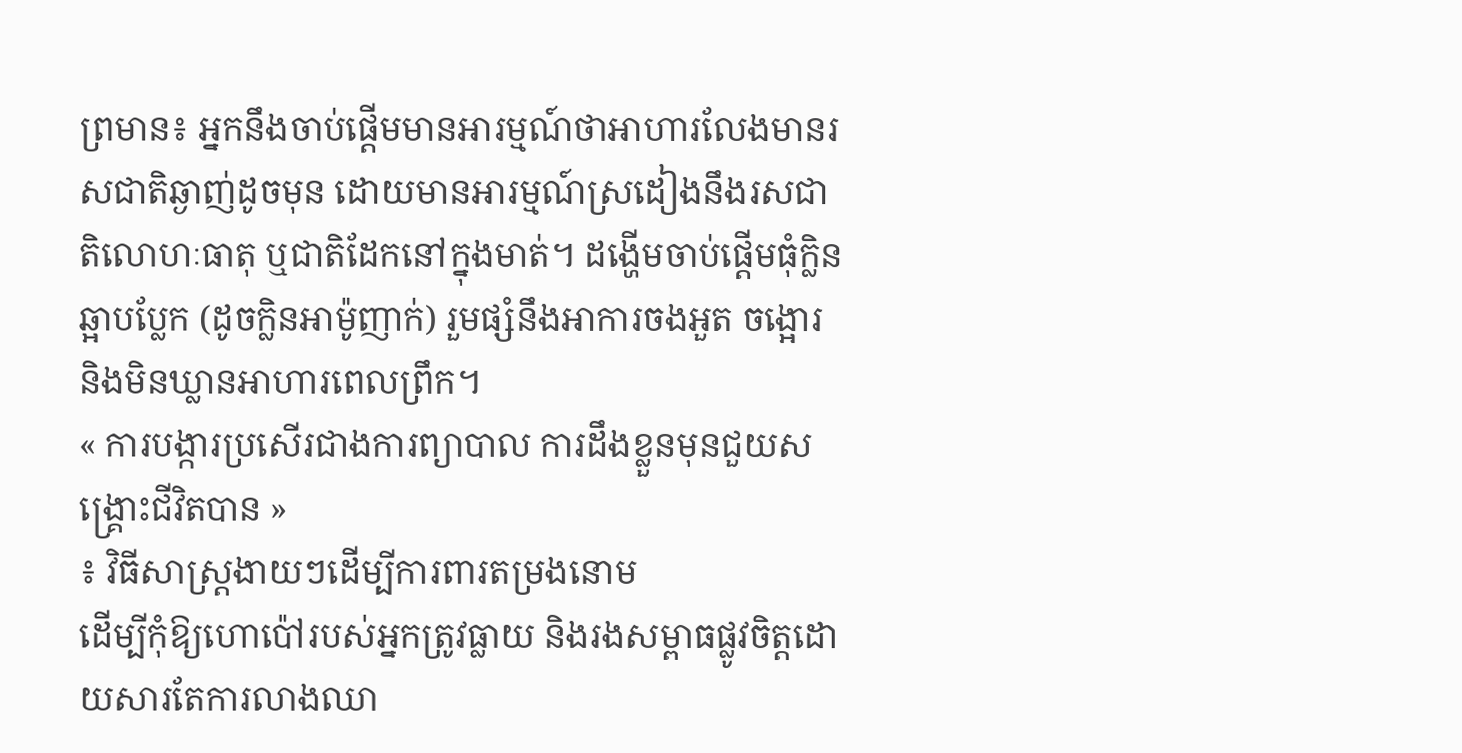ព្រមាន៖ អ្នកនឹងចាប់ផ្តើមមានអារម្មណ៍ថាអាហារលែងមានរសជាតិឆ្ងាញ់ដូចមុន ដោយមានអារម្មណ៍ស្រដៀងនឹងរសជាតិលោហៈធាតុ ឬជាតិដែកនៅក្នុងមាត់។ ដង្ហើមចាប់ផ្តើមធុំក្លិនឆ្អាបប្លែក (ដូចក្លិនអាម៉ូញាក់) រួមផ្សំនឹងអាការចងអួត ចង្អោរ និងមិនឃ្លានអាហារពេលព្រឹក។
« ការបង្ការប្រសើរជាងការព្យាបាល ការដឹងខ្លួនមុនជួយសង្គ្រោះជីវិតបាន »
៖ វិធីសាស្ត្រងាយៗដើម្បីការពារតម្រងនោម
ដើម្បីកុំឱ្យហោប៉ៅរបស់អ្នកត្រូវធ្លាយ និងរងសម្ពាធផ្លូវចិត្តដោយសារតែការលាងឈា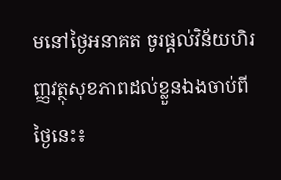មនៅថ្ងៃអនាគត ចូរផ្តល់វិន័យហិរញ្ញវត្ថុសុខភាពដល់ខ្លួនឯងចាប់ពីថ្ងៃនេះ៖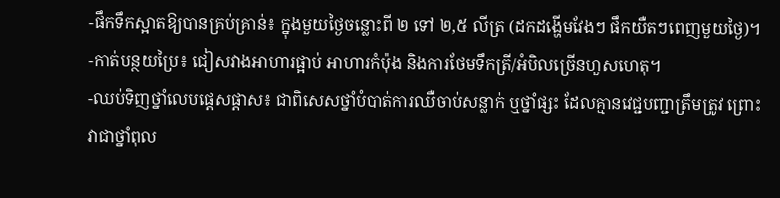-ផឹកទឹកស្អាតឱ្យបានគ្រប់គ្រាន់៖ ក្នុងមួយថ្ងៃចន្លោះពី ២ ទៅ ២,៥ លីត្រ (ដកដង្ហើមវែងៗ ផឹកយឺតៗពេញមួយថ្ងៃ)។
-កាត់បន្ថយប្រៃ៖ ជៀសវាងអាហារផ្អាប់ អាហារកំប៉ុង និងការថែមទឹកត្រី/អំបិលច្រើនហួសហេតុ។
-ឈប់ទិញថ្នាំលេបផ្តេសផ្តាស៖ ជាពិសេសថ្នាំបំបាត់ការឈឺចាប់សន្លាក់ ឬថ្នាំផ្សះ ដែលគ្មានវេជ្ជបញ្ជាត្រឹមត្រូវ ព្រោះវាជាថ្នាំពុល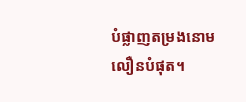បំផ្លាញតម្រងនោមលឿនបំផុត។